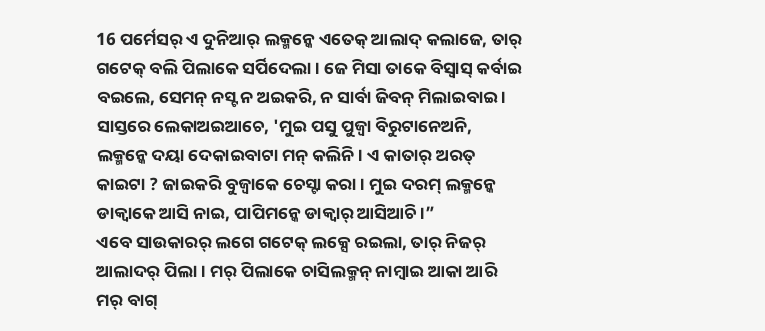16 ପର୍ମେସର୍ ଏ ଦୁନିଆର୍ ଲକ୍ମନ୍କେ ଏତେକ୍ ଆଲାଦ୍ କଲାଜେ, ତାର୍ ଗଟେକ୍ ବଲି ପିଲାକେ ସର୍ପିଦେଲା । ଜେ ମିସା ତାକେ ବିସ୍ବାସ୍ କର୍ବାଇ ବଇଲେ, ସେମନ୍ ନସ୍ଟ ନ ଅଇକରି, ନ ସାର୍ବା ଜିବନ୍ ମିଲାଇବାଇ ।
ସାସ୍ତରେ ଲେକାଅଇଆଚେ, 'ମୁଇ ପସୁ ପୁଜ୍ବା ବିରୁଟାନେଅନି, ଲକ୍ମନ୍କେ ଦୟା ଦେକାଇବାଟା ମନ୍ କଲିନି। ଏ କାତାର୍ ଅରତ୍ କାଇଟା ? ଜାଇକରି ବୁଜ୍ବାକେ ଚେସ୍ଟା କରା । ମୁଇ ଦରମ୍ ଲକ୍ମନ୍କେ ଡାକ୍ବାକେ ଆସି ନାଇ, ପାପିମନ୍କେ ଡାକ୍ବାର୍ ଆସିଆଚି ।”
ଏବେ ସାଉକାରର୍ ଲଗେ ଗଟେକ୍ ଲକ୍ସେ ରଇଲା, ତାର୍ ନିଜର୍ ଆଲାଦର୍ ପିଲା । ମର୍ ପିଲାକେ ଚାସିଲକ୍ମନ୍ ନାମ୍ବାଇ ଆକା ଆରି ମର୍ ବାଗ୍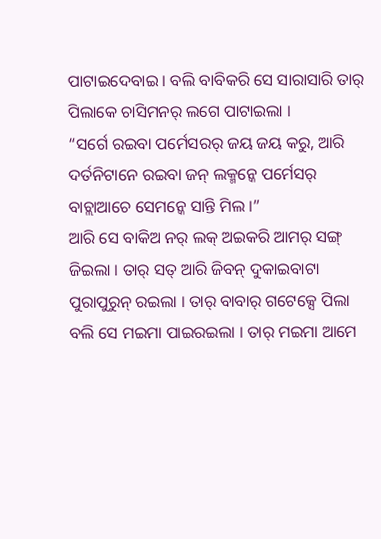ପାଟାଇଦେବାଇ । ବଲି ବାବିକରି ସେ ସାରାସାରି ତାର୍ ପିଲାକେ ଚାସିମନର୍ ଲଗେ ପାଟାଇଲା ।
“ସର୍ଗେ ରଇବା ପର୍ମେସରର୍ ଜୟ ଜୟ କରୁ, ଆରି ଦର୍ତନିଟାନେ ରଇବା ଜନ୍ ଲକ୍ମନ୍କେ ପର୍ମେସର୍ ବାଚ୍ଲାଆଚେ ସେମନ୍କେ ସାନ୍ତି ମିଲ ।”
ଆରି ସେ ବାକିଅ ନର୍ ଲକ୍ ଅଇକରି ଆମର୍ ସଙ୍ଗ୍ ଜିଇଲା । ତାର୍ ସତ୍ ଆରି ଜିବନ୍ ଦୁକାଇବାଟା ପୁରାପୁରୁନ୍ ରଇଲା । ତାର୍ ବାବାର୍ ଗଟେକ୍ସେ ପିଲା ବଲି ସେ ମଇମା ପାଇରଇଲା । ତାର୍ ମଇମା ଆମେ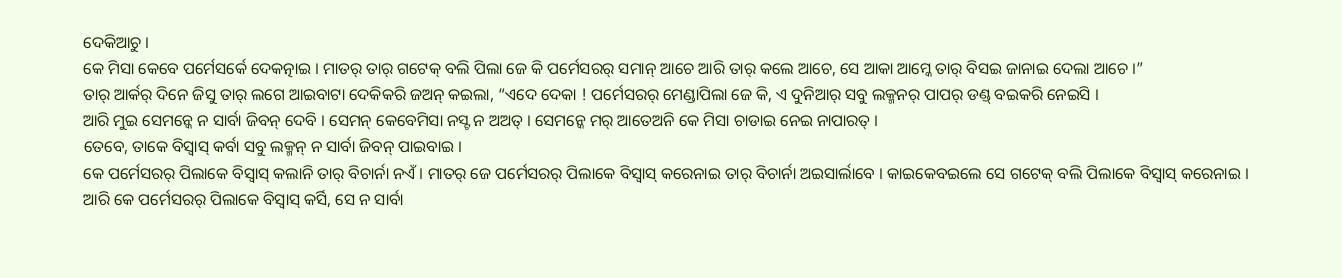ଦେକିଆଚୁ ।
କେ ମିସା କେବେ ପର୍ମେସର୍କେ ଦେକତ୍ନାଇ । ମାତର୍ ତାର୍ ଗଟେକ୍ ବଲି ପିଲା ଜେ କି ପର୍ମେସରର୍ ସମାନ୍ ଆଚେ ଆରି ତାର୍ କଲେ ଆଚେ, ସେ ଆକା ଆମ୍କେ ତାର୍ ବିସଇ ଜାନାଇ ଦେଲା ଆଚେ ।”
ତାର୍ ଆର୍କର୍ ଦିନେ ଜିସୁ ତାର୍ ଲଗେ ଆଇବାଟା ଦେକିକରି ଜଅନ୍ କଇଲା, “ଏଦେ ଦେକା ! ପର୍ମେସରର୍ ମେଣ୍ଡାପିଲା ଜେ କି, ଏ ଦୁନିଆର୍ ସବୁ ଲକ୍ମନର୍ ପାପର୍ ଡଣ୍ଡ୍ ବଇକରି ନେଇସି ।
ଆରି ମୁଇ ସେମନ୍କେ ନ ସାର୍ବା ଜିବନ୍ ଦେବି । ସେମନ୍ କେବେମିସା ନସ୍ଟ ନ ଅଅତ୍ । ସେମନ୍କେ ମର୍ ଆତେଅନି କେ ମିସା ଚାଡାଇ ନେଇ ନାପାରତ୍ ।
ତେବେ, ତାକେ ବିସ୍ବାସ୍ କର୍ବା ସବୁ ଲକ୍ମନ୍ ନ ସାର୍ବା ଜିବନ୍ ପାଇବାଇ ।
କେ ପର୍ମେସରର୍ ପିଲାକେ ବିସ୍ବାସ୍ କଲାନି ତାର୍ ବିଚାର୍ନା ନଏଁ । ମାତର୍ ଜେ ପର୍ମେସରର୍ ପିଲାକେ ବିସ୍ବାସ୍ କରେନାଇ ତାର୍ ବିଚାର୍ନା ଅଇସାର୍ଲାବେ । କାଇକେବଇଲେ ସେ ଗଟେକ୍ ବଲି ପିଲାକେ ବିସ୍ବାସ୍ କରେନାଇ ।
ଆରି କେ ପର୍ମେସରର୍ ପିଲାକେ ବିସ୍ବାସ୍ କର୍ସି, ସେ ନ ସାର୍ବା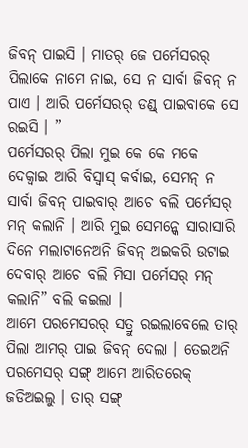ଜିବନ୍ ପାଇସି । ମାତର୍ ଜେ ପର୍ମେସରର୍ ପିଲାକେ ନାମେ ନାଇ, ସେ ନ ସାର୍ବା ଜିବନ୍ ନ ପାଏ । ଆରି ପର୍ମେସରର୍ ଡଣ୍ଡ୍ ପାଇବାକେ ସେ ରଇସି । ”
ପର୍ମେସରର୍ ପିଲା ମୁଇ କେ କେ ମକେ ଦେକ୍ବାଇ ଆରି ବିସ୍ବାସ୍ କର୍ବାଇ, ସେମନ୍ ନ ସାର୍ବା ଜିବନ୍ ପାଇବାର୍ ଆଚେ ବଲି ପର୍ମେସର୍ ମନ୍ କଲାନି । ଆରି ମୁଇ ସେମନ୍କେ ସାରାସାରି ଦିନେ ମଲାଟାନେଅନି ଜିବନ୍ ଅଇକରି ଉଟାଇ ଦେବାର୍ ଆଚେ ବଲି ମିସା ପର୍ମେସର୍ ମନ୍ କଲାନି” ବଲି କଇଲା ।
ଆମେ ପରମେସରର୍ ସତ୍ରୁ ରଇଲାବେଲେ ତାର୍ ପିଲା ଆମର୍ ପାଇ ଜିବନ୍ ଦେଲା । ତେଇଅନି ପରମେସର୍ ସଙ୍ଗ୍ ଆମେ ଆରିତରେକ୍ ଜଡିଅଇଲୁ । ତାର୍ ସଙ୍ଗ୍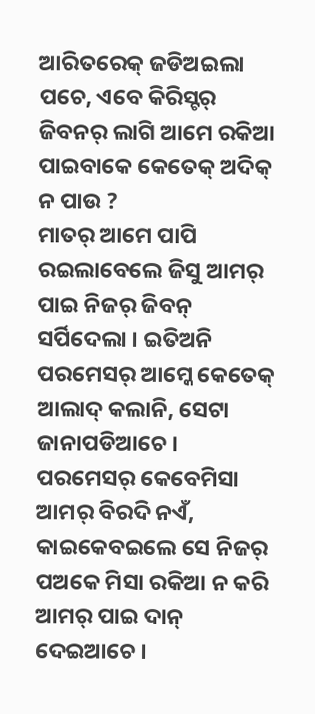ଆରିତରେକ୍ ଜଡିଅଇଲା ପଚେ, ଏବେ କିରିସ୍ଟର୍ ଜିବନର୍ ଲାଗି ଆମେ ରକିଆ ପାଇବାକେ କେତେକ୍ ଅଦିକ୍ ନ ପାଉ ?
ମାତର୍ ଆମେ ପାପି ରଇଲାବେଲେ ଜିସୁ ଆମର୍ ପାଇ ନିଜର୍ ଜିବନ୍ ସର୍ପିଦେଲା । ଇତିଅନି ପରମେସର୍ ଆମ୍କେ କେତେକ୍ ଆଲାଦ୍ କଲାନି, ସେଟା ଜାନାପଡିଆଚେ ।
ପରମେସର୍ କେବେମିସା ଆମର୍ ବିରଦି ନଏଁ, କାଇକେବଇଲେ ସେ ନିଜର୍ ପଅକେ ମିସା ରକିଆ ନ କରି ଆମର୍ ପାଇ ଦାନ୍ ଦେଇଆଚେ ।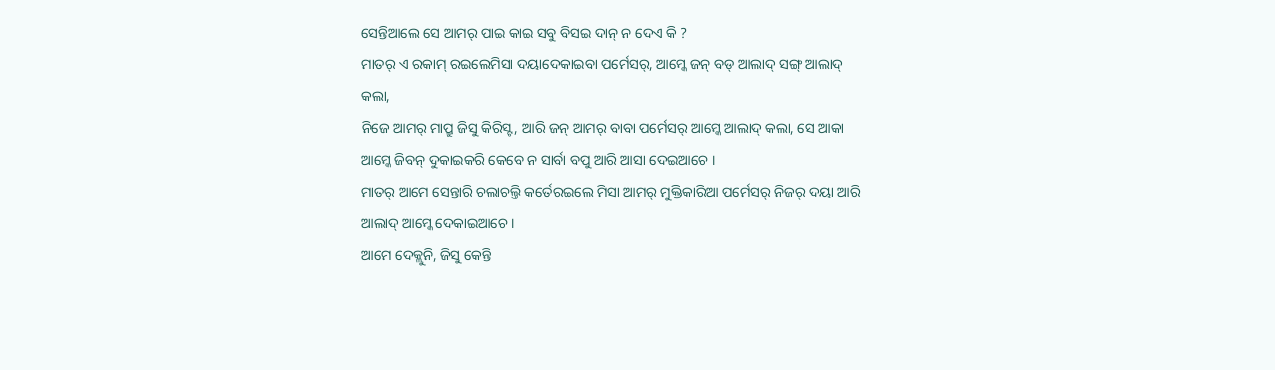ସେନ୍ତିଆଲେ ସେ ଆମର୍ ପାଇ କାଇ ସବୁ ବିସଇ ଦାନ୍ ନ ଦେଏ କି ?
ମାତର୍ ଏ ରକାମ୍ ରଇଲେମିସା ଦୟାଦେକାଇବା ପର୍ମେସର୍, ଆମ୍କେ ଜନ୍ ବଡ୍ ଆଲାଦ୍ ସଙ୍ଗ୍ ଆଲାଦ୍ କଲା,
ନିଜେ ଆମର୍ ମାପ୍ରୁ ଜିସୁ କିରିସ୍ଟ, ଆରି ଜନ୍ ଆମର୍ ବାବା ପର୍ମେସର୍ ଆମ୍କେ ଆଲାଦ୍ କଲା, ସେ ଆକା ଆମ୍କେ ଜିବନ୍ ଦୁକାଇକରି କେବେ ନ ସାର୍ବା ବପୁ ଆରି ଆସା ଦେଇଆଚେ ।
ମାତର୍ ଆମେ ସେନ୍ତାରି ଚଲାଚଲ୍ତି କର୍ତେରଇଲେ ମିସା ଆମର୍ ମୁକ୍ତିକାରିଆ ପର୍ମେସର୍ ନିଜର୍ ଦୟା ଆରି ଆଲାଦ୍ ଆମ୍କେ ଦେକାଇଆଚେ ।
ଆମେ ଦେକ୍ଲୁନି, ଜିସୁ କେନ୍ତି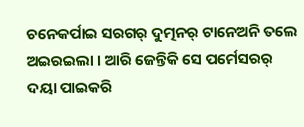ଚନେକର୍ପାଇ ସରଗର୍ ଦୁତ୍ମନର୍ ଟାନେଅନି ତଲେ ଅଇରଇଲା । ଆରି ଜେନ୍ତିକି ସେ ପର୍ମେସରର୍ ଦୟା ପାଇକରି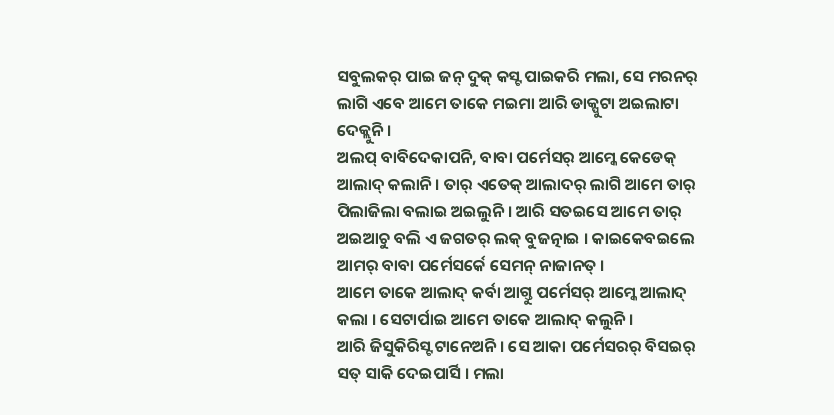ସବୁଲକର୍ ପାଇ ଜନ୍ ଦୁକ୍ କସ୍ଟ ପାଇକରି ମଲା, ସେ ମରନର୍ ଲାଗି ଏବେ ଆମେ ତାକେ ମଇମା ଆରି ଡାକ୍ପୁଟା ଅଇଲାଟା ଦେକ୍ଲୁନି ।
ଅଲପ୍ ବାବିଦେକାପନି, ବାବା ପର୍ମେସର୍ ଆମ୍କେ କେଡେକ୍ ଆଲାଦ୍ କଲାନି । ତାର୍ ଏତେକ୍ ଆଲାଦର୍ ଲାଗି ଆମେ ତାର୍ ପିଲାଜିଲା ବଲାଇ ଅଇଲୁନି । ଆରି ସତଇସେ ଆମେ ତାର୍ ଅଇଆଚୁ ବଲି ଏ ଜଗତର୍ ଲକ୍ ବୁଜତ୍ନାଇ । କାଇକେବଇଲେ ଆମର୍ ବାବା ପର୍ମେସର୍କେ ସେମନ୍ ନାଜାନତ୍ ।
ଆମେ ତାକେ ଆଲାଦ୍ କର୍ବା ଆଗ୍ତୁ ପର୍ମେସର୍ ଆମ୍କେ ଆଲାଦ୍ କଲା । ସେଟାର୍ପାଇ ଆମେ ତାକେ ଆଲାଦ୍ କଲୁନି ।
ଆରି ଜିସୁକିରିସ୍ଟ ଟାନେଅନି । ସେ ଆକା ପର୍ମେସରର୍ ବିସଇର୍ ସତ୍ ସାକି ଦେଇପାର୍ସି । ମଲା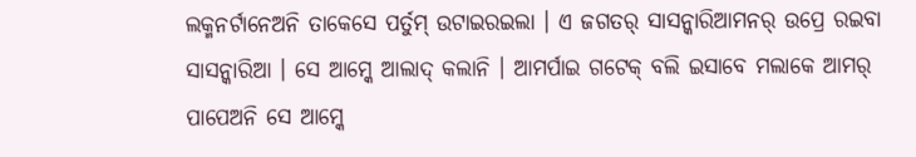ଲକ୍ମନର୍ଟାନେଅନି ତାକେସେ ପର୍ତୁମ୍ ଉଟାଇରଇଲା । ଏ ଜଗତର୍ ସାସନ୍କାରିଆମନର୍ ଉପ୍ରେ ରଇବା ସାସନ୍କାରିଆ । ସେ ଆମ୍କେ ଆଲାଦ୍ କଲାନି । ଆମର୍ପାଇ ଗଟେକ୍ ବଲି ଇସାବେ ମଲାକେ ଆମର୍ ପାପେଅନି ସେ ଆମ୍କେ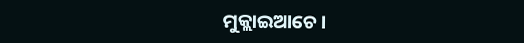ମୁକ୍ଲାଇଆଚେ ।